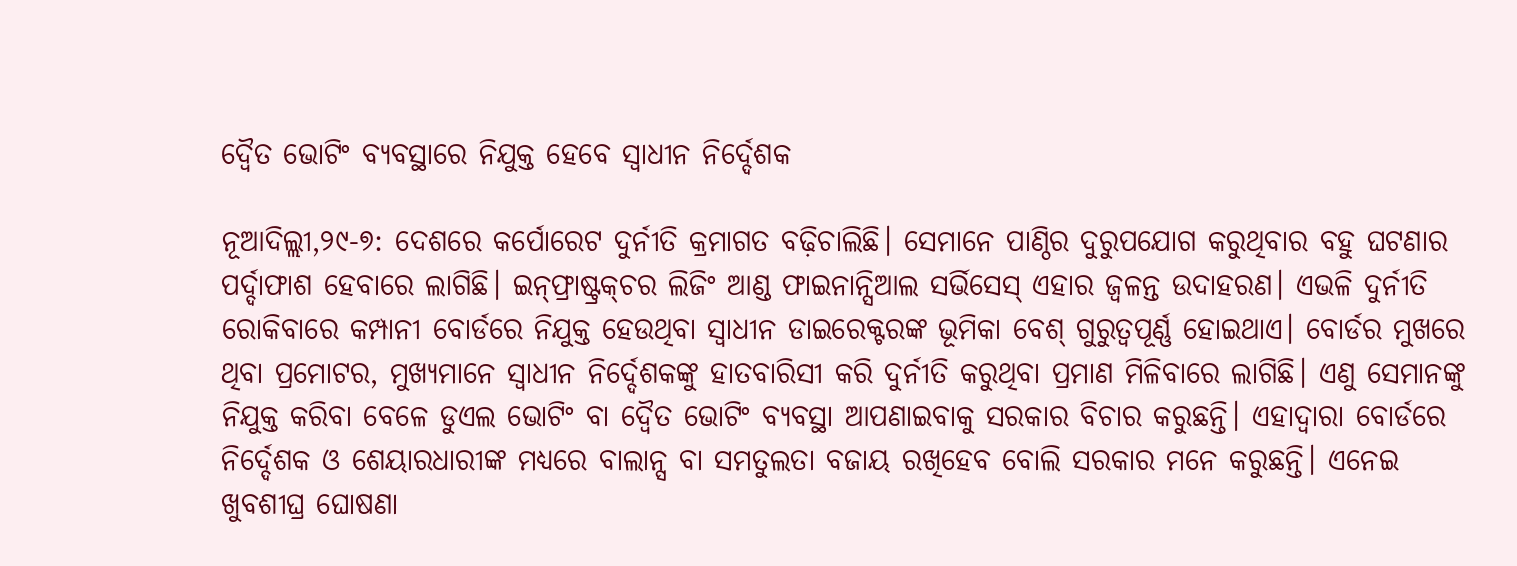ଦ୍ୱୈତ ଭୋଟିଂ ବ୍ୟବସ୍ଥାରେ ନିଯୁକ୍ତ ହେବେ ସ୍ବାଧୀନ ନିର୍ଦ୍ଦେଶକ

ନୂଆଦିଲ୍ଲୀ,୨୯-୭: ଦେଶରେ କର୍ପୋରେଟ ଦୁର୍ନୀତି କ୍ରମାଗତ ବଢ଼ିଚାଲିଛି। ସେମାନେ ପାଣ୍ଠିର ଦୁରୁପଯୋଗ କରୁଥିବାର ବହୁ ଘଟଣାର ପର୍ଦ୍ଦାଫାଶ ହେବାରେ ଲାଗିଛି। ଇନ୍‌ଫ୍ରାଷ୍ଟ୍ରକ୍‌ଚର ଲିଜିଂ ଆଣ୍ଡ ଫାଇନାନ୍ସିଆଲ ସର୍ଭିସେସ୍‌ ଏହାର ଜ୍ୱଳନ୍ତ ଉଦାହରଣ। ଏଭଳି ଦୁର୍ନୀତି ରୋକିବାରେ କମ୍ପାନୀ ବୋର୍ଡରେ ନିଯୁକ୍ତ ହେଉଥିବା ସ୍ବାଧୀନ ଡାଇରେକ୍ଟରଙ୍କ ଭୂମିକା ବେଶ୍‌ ଗୁରୁତ୍ୱପୂର୍ଣ୍ଣ ହୋଇଥାଏ। ବୋର୍ଡର ମୁଖରେ ଥିବା ପ୍ରମୋଟର, ମୁଖ୍ୟମାନେ ସ୍ବାଧୀନ ନିର୍ଦ୍ଦେଶକଙ୍କୁ ହାତବାରିସୀ କରି ଦୁର୍ନୀତି କରୁଥିବା ପ୍ରମାଣ ମିଳିବାରେ ଲାଗିଛି। ଏଣୁ ସେମାନଙ୍କୁ ନିଯୁକ୍ତ କରିବା ବେଳେ ଡୁଏଲ ଭୋଟିଂ ବା ଦ୍ୱୈତ ଭୋଟିଂ ବ୍ୟବସ୍ଥା ଆପଣାଇବାକୁ ସରକାର ବିଚାର କରୁଛନ୍ତି। ଏହାଦ୍ୱାରା ବୋର୍ଡରେ ନିର୍ଦ୍ଦେଶକ ଓ ଶେୟାରଧାରୀଙ୍କ ମଧ୍ୟରେ ବାଲାନ୍ସ ବା ସମତୁଲତା ବଜାୟ ରଖିହେବ ବୋଲି ସରକାର ମନେ କରୁଛନ୍ତି। ଏନେଇ ଖୁବଶୀଘ୍ର ଘୋଷଣା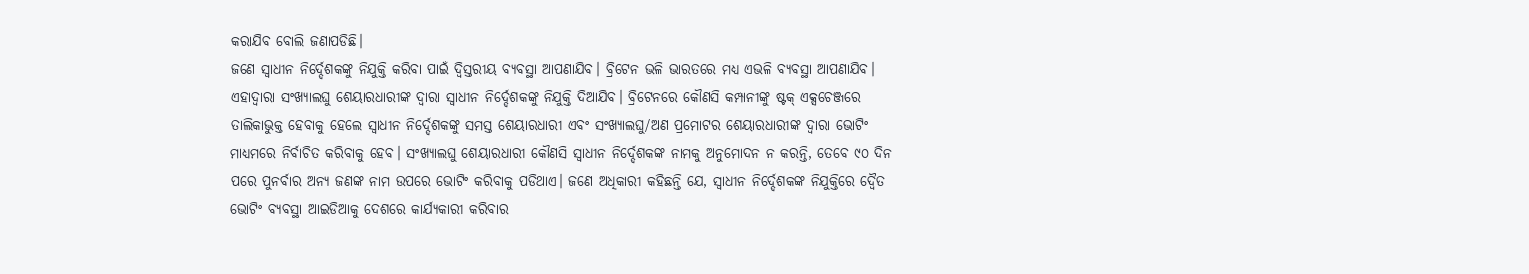କରାଯିବ ବୋଲି ଜଣାପଡିଛି।
ଜଣେ ସ୍ବାଧୀନ ନିର୍ଦ୍ଦେଶକଙ୍କୁ ନିଯୁକ୍ତି କରିବା ପାଇଁ ଦ୍ୱିସ୍ତରୀୟ ବ୍ୟବସ୍ଥା ଆପଣାଯିବ। ବ୍ରିଟେନ ଭଳି ଭାରତରେ ମଧ୍ୟ ଏଭଳି ବ୍ୟବସ୍ଥା ଆପଣାଯିବ। ଏହାଦ୍ୱାରା ସଂଖ୍ୟାଲଘୁ ଶେୟାରଧାରୀଙ୍କ ଦ୍ୱାରା ସ୍ବାଧୀନ ନିର୍ଦ୍ଦେଶକଙ୍କୁ ନିଯୁକ୍ତି ଦିଆଯିବ। ବ୍ରିଟେନରେ କୌଣସି କମ୍ପାନୀଙ୍କୁ ଷ୍ଟକ୍‌ ଏକ୍ସଚେଞ୍ଜରେ ତାଲିକାଭୁକ୍ତ ହେବାକୁ ହେଲେ ସ୍ବାଧୀନ ନିର୍ଦ୍ଦେଶକଙ୍କୁ ସମସ୍ତ ଶେୟାରଧାରୀ ଏବଂ ସଂଖ୍ୟାଲଘୁ/ଅଣ ପ୍ରମୋଟର ଶେୟାରଧାରୀଙ୍କ ଦ୍ୱାରା ଭୋଟିଂ ମାଧ୍ୟମରେ ନିର୍ବାଚିତ କରିବାକୁ ହେବ। ସଂଖ୍ୟାଲଘୁ ଶେୟାରଧାରୀ କୌଣସି ସ୍ବାଧୀନ ନିର୍ଦ୍ଦେଶକଙ୍କ ନାମକୁ ଅନୁମୋଦନ ନ କରନ୍ତି, ତେବେ ୯୦ ଦିନ ପରେ ପୁନର୍ବାର ଅନ୍ୟ ଜଣଙ୍କ ନାମ ଉପରେ ଭୋଟିଂ କରିବାକୁ ପଡିଥାଏ। ଜଣେ ଅଧିକାରୀ କହିଛନ୍ତି ଯେ, ସ୍ବାଧୀନ ନିର୍ଦ୍ଦେଶକଙ୍କ ନିଯୁକ୍ତିରେ ଦ୍ୱୈତ ଭୋଟିଂ ବ୍ୟବସ୍ଥା ଆଇଡିଆକୁ ଦେଶରେ କାର୍ଯ୍ୟକାରୀ କରିବାର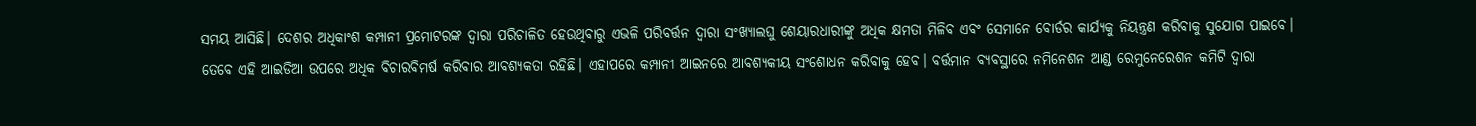ସମୟ ଆସିଛି। ଦେଶର ଅଧିକାଂଶ କମ୍ପାନୀ ପ୍ରମୋଟରଙ୍କ ଦ୍ୱାରା ପରିଚାଳିତ ହେଉଥିବାରୁ ଏଭଳି ପରିବର୍ତ୍ତନ ଦ୍ୱାରା ସଂଖ୍ୟାଲଘୁ ଶେୟାରଧାରୀଙ୍କୁ ଅଧିକ କ୍ଷମତା ମିଳିବ ଏବଂ ସେମାନେ ବୋର୍ଡର କାର୍ଯ୍ୟକୁ ନିୟନ୍ତ୍ରଣ କରିବାକୁ ସୁଯୋଗ ପାଇବେ। ତେବେ ଏହି ଆଇଡିଆ ଉପରେ ଅଧିକ ବିଚାରବିମର୍ଷ କରିବାର ଆବଶ୍ୟକତା ରହିଛି। ଏହାପରେ କମ୍ପାନୀ ଆଇନରେ ଆବଶ୍ୟକୀୟ ସଂଶୋଧନ କରିବାକୁ ହେବ। ବର୍ତ୍ତମାନ ବ୍ୟବସ୍ଥାରେ ନମିନେଶନ ଆଣ୍ଡ ରେମୁନେରେଶନ କମିଟି ଦ୍ୱାରା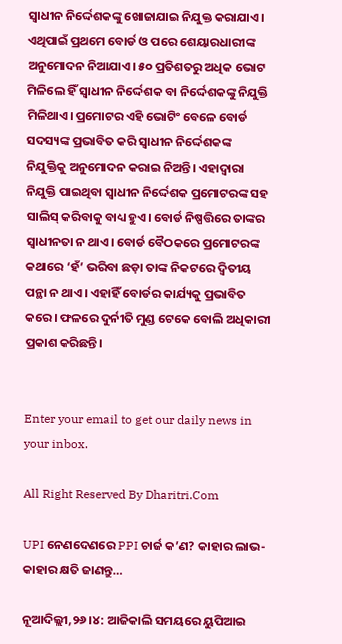ସ୍ବାଧୀନ ନିର୍ଦ୍ଦେଶକଙ୍କୁ ଖୋଜାଯାଇ ନିଯୁକ୍ତ କରାଯାଏ। ଏଥିପାଇଁ ପ୍ରଥମେ ବୋର୍ଡ ଓ ପରେ ଶେୟାରଧାରୀଙ୍କ ଅନୁମୋଦନ ନିଆଯାଏ। ୫୦ ପ୍ରତିଶତରୁ ଅଧିକ ଭୋଟ ମିଳିଲେ ହିଁ ସ୍ବାଧୀନ ନିର୍ଦ୍ଦେଶକ ବା ନିର୍ଦ୍ଦେଶକଙ୍କୁ ନିଯୁକ୍ତି ମିଳିଥାଏ। ପ୍ରମୋଟର ଏହି ଭୋଟିଂ ବେଳେ ବୋର୍ଡ ସଦସ୍ୟଙ୍କ ପ୍ରଭାବିତ କରି ସ୍ବାଧୀନ ନିର୍ଦ୍ଦେଶକଙ୍କ ନିଯୁକ୍ତିକୁ ଅନୁମୋଦନ କରାଇ ନିଅନ୍ତି। ଏହାଦ୍ୱାରା ନିଯୁକ୍ତି ପାଇଥିବା ସ୍ବାଧୀନ ନିର୍ଦ୍ଦେଶକ ପ୍ରମୋଟରଙ୍କ ସହ ସାଲିସ୍‌ କରିବାକୁ ବାଧ୍ୟ ହୁଏ। ବୋର୍ଡ ନିଷ୍ପତ୍ତିରେ ତାଙ୍କର ସ୍ବାଧୀନତା ନ ଥାଏ। ବୋର୍ଡ ବୈଠକରେ ପ୍ରମୋଟରଙ୍କ କଥାରେ ‘ହଁ’ ଭରିବା ଛଡ଼ା ତାଙ୍କ ନିକଟରେ ଦ୍ୱିତୀୟ ପନ୍ଥା ନ ଥାଏ। ଏହାହିଁ ବୋର୍ଡର କାର୍ଯ୍ୟକୁ ପ୍ରଭାବିତ କରେ। ଫଳରେ ଦୁର୍ନୀତି ମୁଣ୍ଡ ଟେକେ ବୋଲି ଅଧିକାରୀ ପ୍ରକାଶ କରିଛନ୍ତି।


Enter your email to get our daily news in your inbox.

All Right Reserved By Dharitri.Com

UPI ନେଣଦେଣରେ PPI ଚାର୍ଜ କ’ଣ? କାହାର ଲାଭ-କାହାର କ୍ଷତି ଜାଣନ୍ତୁ…

ନୂଆଦିଲ୍ଲୀ,୨୬।୪: ଆଜିକାଲି ସମୟରେ ୟୁପିଆଇ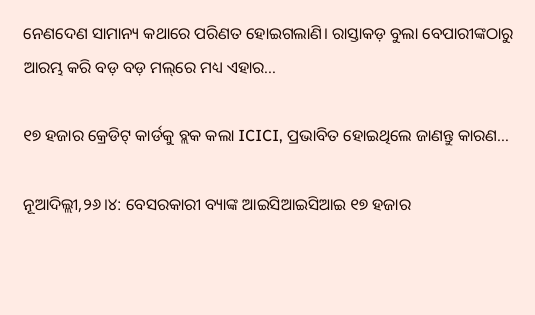ନେଣଦେଣ ସାମାନ୍ୟ କଥାରେ ପରିଣତ ହୋଇଗଲାଣି। ରାସ୍ତାକଡ଼ ବୁଲା ବେପାରୀଙ୍କଠାରୁ ଆରମ୍ଭ କରି ବଡ଼ ବଡ଼ ମଲ୍‌ରେ ମଧ୍ୟ ଏହାର...

୧୭ ହଜାର କ୍ରେଡିଟ୍‌ କାର୍ଡକୁ ବ୍ଲକ କଲା ICICI, ପ୍ରଭାବିତ ହୋଇଥିଲେ ଜାଣନ୍ତୁ କାରଣ…

ନୂଆଦିଲ୍ଲୀ,୨୬।୪: ବେସରକାରୀ ବ୍ୟାଙ୍କ ଆଇସିଆଇସିଆଇ ୧୭ ହଜାର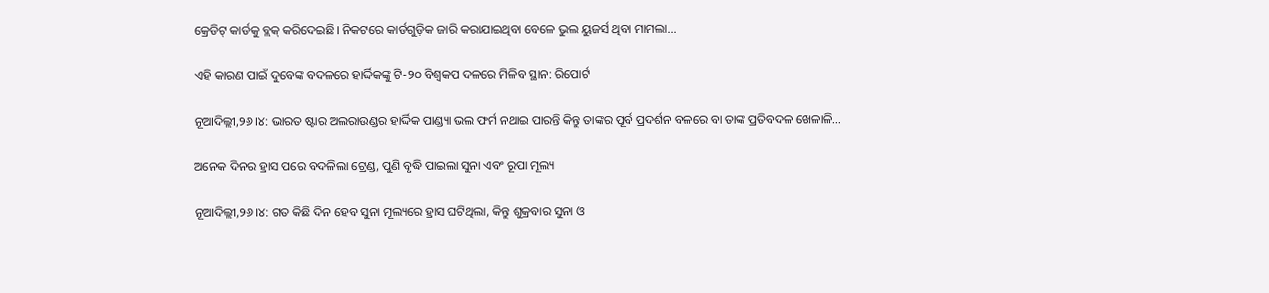କ୍ରେଡିଟ୍‌ କାର୍ଡକୁ ବ୍ଲକ୍‌ କରିଦେଇଛି। ନିକଟରେ କାର୍ଡଗୁଡ଼ିକ ଜାରି କରାଯାଇଥିବା ବେଳେ ଭୁଲ ୟୁଜର୍ସ ଥିବା ମାମଲା...

ଏହି କାରଣ ପାଇଁ ଦୁବେଙ୍କ ବଦଳରେ ହାର୍ଦ୍ଦିକଙ୍କୁ ଟି-୨୦ ବିଶ୍ୱକପ ଦଳରେ ମିଳିବ ସ୍ଥାନ: ରିପୋର୍ଟ

ନୂଆଦିଲ୍ଲୀ,୨୬।୪: ଭାରତ ଷ୍ଟାର ଅଲରାଉଣ୍ଡର ହାର୍ଦ୍ଦିକ ପାଣ୍ଡ୍ୟା ଭଲ ଫର୍ମ ନଥାଇ ପାରନ୍ତି କିନ୍ତୁ ତାଙ୍କର ପୂର୍ବ ପ୍ରଦର୍ଶନ ବଳରେ ବା ତାଙ୍କ ପ୍ରତିବଦଳ ଖେଳାଳି...

ଅନେକ ଦିନର ହ୍ରାସ ପରେ ବଦଳିଲା ଟ୍ରେଣ୍ଡ, ପୁଣି ବୃଦ୍ଧି ପାଇଲା ସୁନା ଏବଂ ରୂପା ମୂଲ୍ୟ

ନୂଆଦିଲ୍ଲୀ,୨୬।୪: ଗତ କିଛି ଦିନ ହେବ ସୁନା ମୂଲ୍ୟରେ ହ୍ରାସ ଘଟିଥିଲା, କିନ୍ତୁ ଶୁକ୍ରବାର ସୁନା ଓ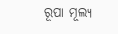ରୂପା ମୂଲ୍ୟ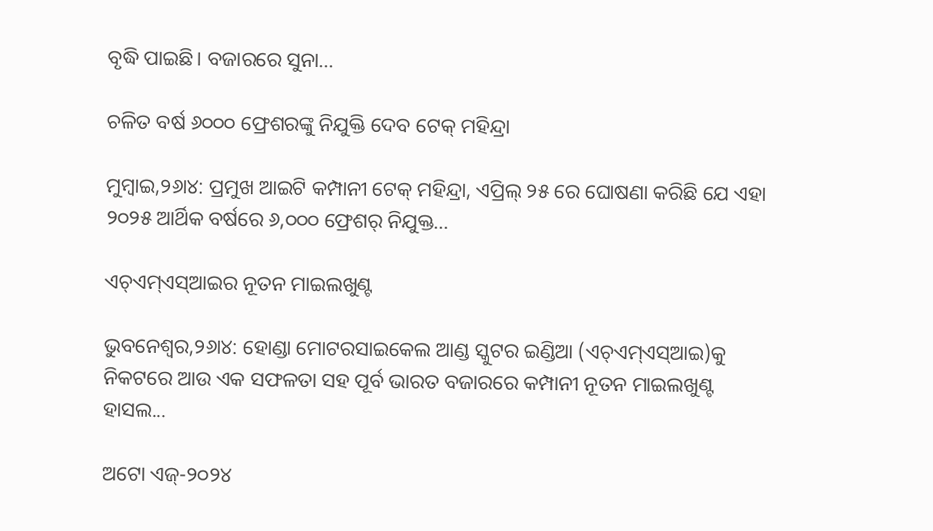ବୃଦ୍ଧି ପାଇଛି। ବଜାରରେ ସୁନା...

ଚଳିତ ବର୍ଷ ୬୦୦୦ ଫ୍ରେଶରଙ୍କୁ ନିଯୁକ୍ତି ଦେବ ଟେକ୍ ମହିନ୍ଦ୍ରା

ମୁମ୍ବାଇ,୨୬ା୪: ପ୍ରମୁଖ ଆଇଟି କମ୍ପାନୀ ଟେକ୍ ମହିନ୍ଦ୍ରା, ଏପ୍ରିଲ୍ ୨୫ ରେ ଘୋଷଣା କରିଛି ଯେ ଏହା ୨୦୨୫ ଆର୍ଥିକ ବର୍ଷରେ ୬,୦୦୦ ଫ୍ରେଶର୍ ନିଯୁକ୍ତ...

ଏଚ୍‌ଏମ୍‌ଏସ୍‌ଆଇର ନୂତନ ମାଇଲଖୁଣ୍ଟ

ଭୁବନେଶ୍ୱର,୨୬ା୪: ହୋଣ୍ଡା ମୋଟରସାଇକେଲ ଆଣ୍ଡ ସ୍କୁଟର ଇଣ୍ଡିଆ (ଏଚ୍‌ଏମ୍‌ଏସ୍‌ଆଇ)କୁ ନିକଟରେ ଆଉ ଏକ ସଫଳତା ସହ ପୂର୍ବ ଭାରତ ବଜାରରେ କମ୍ପାନୀ ନୂତନ ମାଇଲଖୁଣ୍ଟ ହାସଲ...

ଅଟୋ ଏଜ୍‌-୨୦୨୪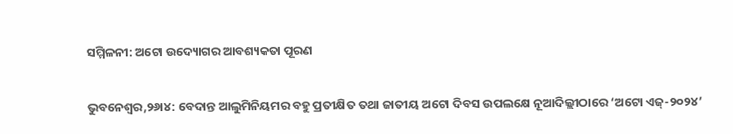ସମ୍ମିଳନୀ: ଅଟୋ ଉଦ୍ୟୋଗର ଆବଶ୍ୟକତା ପୂରଣ

ଭୁବନେଶ୍ୱର,୨୬ା୪: ବେଦାନ୍ତ ଆଲୁମିନିୟମର ବହୁ ପ୍ରତୀକ୍ଷିତ ତଥା ଜାତୀୟ ଅଟୋ ଦିବସ ଉପଲକ୍ଷେ ନୂଆଦିଲ୍ଲୀଠାରେ ‘ଅଟୋ ଏଜ୍‌-୨୦୨୪’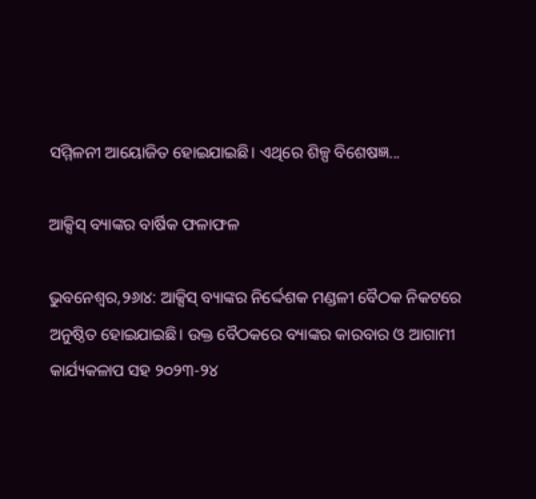ସମ୍ମିଳନୀ ଆୟୋଜିତ ହୋଇଯାଇଛି। ଏଥିରେ ଶିଳ୍ପ ବିଶେଷଜ୍ଞ...

ଆକ୍ସିସ୍‌ ବ୍ୟାଙ୍କର ବାର୍ଷିକ ଫଳାଫଳ

ଭୁବନେଶ୍ୱର,୨୬ା୪: ଆକ୍ସିସ୍‌ ବ୍ୟାଙ୍କର ନିର୍ଦ୍ଦେଶକ ମଣ୍ଡଳୀ ବୈଠକ ନିକଟରେ ଅନୁଷ୍ଠିତ ହୋଇଯାଇଛି। ଉକ୍ତ ବୈଠକରେ ବ୍ୟାଙ୍କର କାରବାର ଓ ଆଗାମୀ କାର୍ଯ୍ୟକଳାପ ସହ ୨୦୨୩-୨୪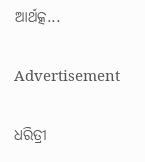ଆର୍ଥତ୍କ...

Advertisement

ଧରିତ୍ରୀ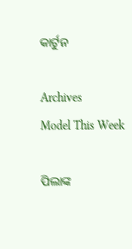କାର୍ଟୁନ

Archives
Model This Week

ପିଲାଙ୍କ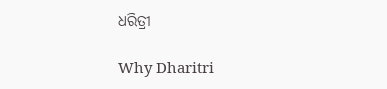ଧରିତ୍ରୀ

Why Dharitri